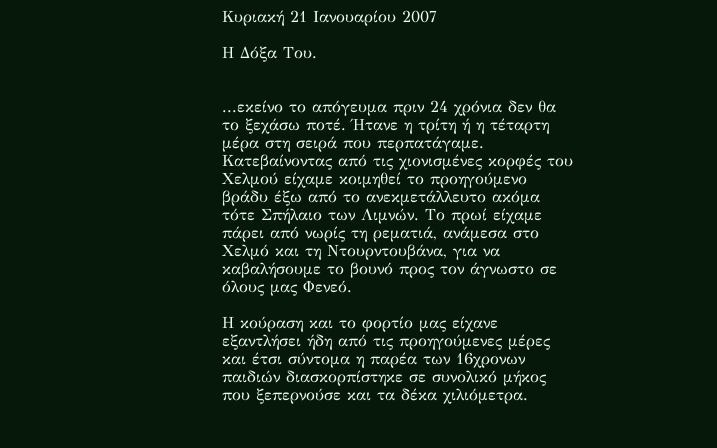Κυριακή 21 Ιανουαρίου 2007

Η Δόξα Του.


...εκείνο το απόγευμα πριν 24 χρόνια δεν θα το ξεχάσω ποτέ. Ήτανε η τρίτη ή η τέταρτη μέρα στη σειρά που περπατάγαμε. Κατεβαίνοντας από τις χιονισμένες κορφές του Χελμού είχαμε κοιμηθεί το προηγούμενο βράδυ έξω από το ανεκμετάλλευτο ακόμα τότε Σπήλαιο των Λιμνών. Το πρωί είχαμε πάρει από νωρίς τη ρεματιά, ανάμεσα στο Χελμό και τη Ντουρντουβάνα, για να καβαλήσουμε το βουνό προς τον άγνωστο σε όλους μας Φενεό.

Η κούραση και το φορτίο μας είχανε εξαντλήσει ήδη από τις προηγούμενες μέρες και έτσι σύντομα η παρέα των 16χρονων παιδιών διασκορπίστηκε σε συνολικό μήκος που ξεπερνούσε και τα δέκα χιλιόμετρα.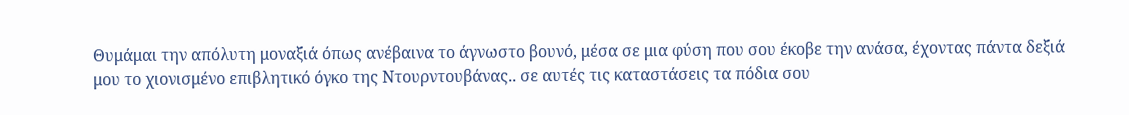Θυμάμαι την απόλυτη μοναξιά όπως ανέβαινα το άγνωστο βουνό, μέσα σε μια φύση που σου έκοβε την ανάσα, έχοντας πάντα δεξιά μου το χιονισμένο επιβλητικό όγκο της Ντουρντουβάνας.. σε αυτές τις καταστάσεις τα πόδια σου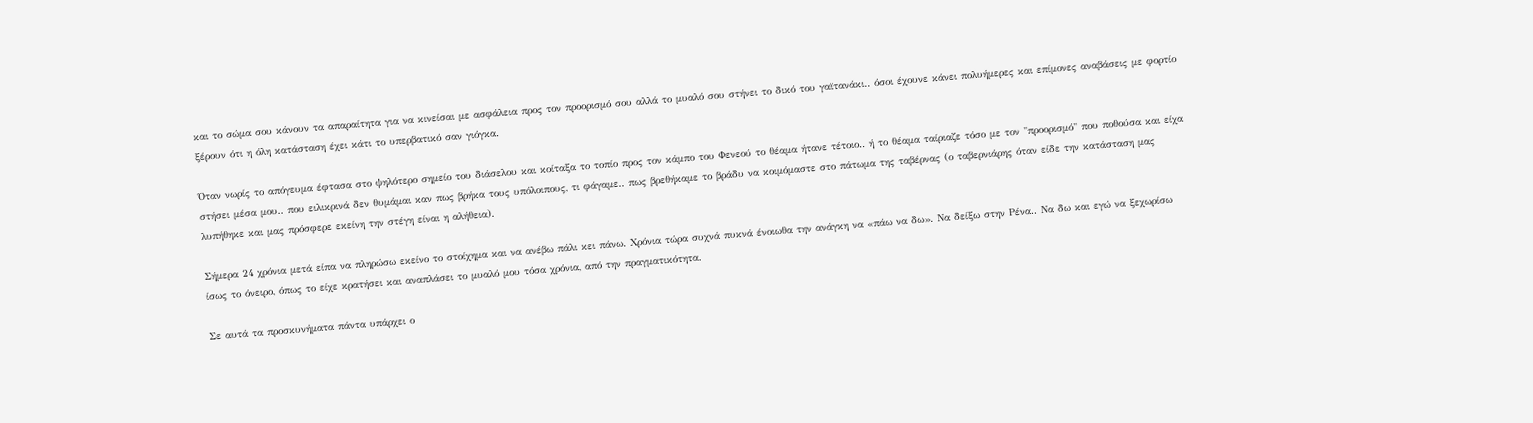και το σώμα σου κάνουν τα απαραίτητα για να κινείσαι με ασφάλεια προς τον προορισμό σου αλλά το μυαλό σου στήνει το δικό του γαϊτανάκι.. όσοι έχουνε κάνει πολυήμερες και επίμονες αναβάσεις με φορτίο ξέρουν ότι η όλη κατάσταση έχει κάτι το υπερβατικό σαν γιόγκα.

Όταν νωρίς το απόγευμα έφτασα στο ψηλότερο σημείο του διάσελου και κοίταξα το τοπίο προς τον κάμπο του Φενεού το θέαμα ήτανε τέτοιο.. ή το θέαμα ταίριαζε τόσο με τον "προορισμό" που ποθούσα και είχα στήσει μέσα μου.. που ειλικρινά δεν θυμάμαι καν πως βρήκα τους υπόλοιπους, τι φάγαμε.. πως βρεθήκαμε το βράδυ να κοιμόμαστε στο πάτωμα της ταβέρνας (ο ταβερνιάρης όταν είδε την κατάσταση μας λυπήθηκε και μας πρόσφερε εκείνη την στέγη είναι η αλήθεια).

Σήμερα 24 χρόνια μετά είπα να πληρώσω εκείνο το στοίχημα και να ανέβω πάλι κει πάνω. Χρόνια τώρα συχνά πυκνά ένοιωθα την ανάγκη να «πάω να δω». Να δείξω στην Ρένα.. Να δω και εγώ να ξεχωρίσω ίσως το όνειρο, όπως το είχε κρατήσει και αναπλάσει το μυαλό μου τόσα χρόνια, από την πραγματικότητα.

Σε αυτά τα προσκυνήματα πάντα υπάρχει ο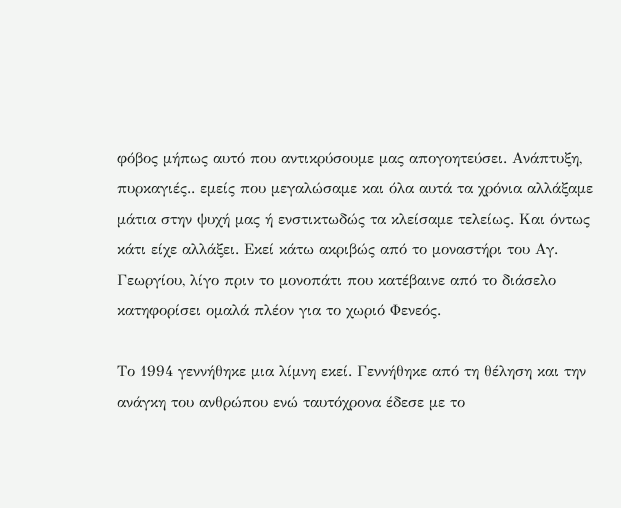φόβος μήπως αυτό που αντικρύσουμε μας απογοητεύσει. Ανάπτυξη, πυρκαγιές.. εμείς που μεγαλώσαμε και όλα αυτά τα χρόνια αλλάξαμε μάτια στην ψυχή μας ή ενστικτωδώς τα κλείσαμε τελείως. Και όντως κάτι είχε αλλάξει. Εκεί κάτω ακριβώς από το μοναστήρι του Αγ. Γεωργίου, λίγο πριν το μονοπάτι που κατέβαινε από το διάσελο κατηφορίσει ομαλά πλέον για το χωριό Φενεός.

Το 1994 γεννήθηκε μια λίμνη εκεί. Γεννήθηκε από τη θέληση και την ανάγκη του ανθρώπου ενώ ταυτόχρονα έδεσε με το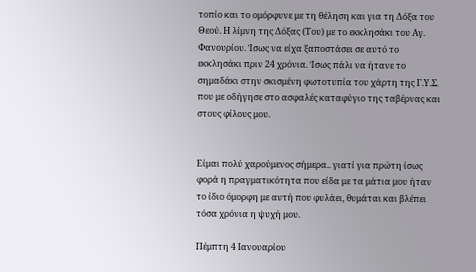τοπίο και το ομόρφυνε με τη θέληση και για τη Δόξα του Θεού. Η λίμνη της Δόξας (Του) με το εκκλησάκι του Αγ. Φανουρίου. Ίσως να είχα ξαποστάσει σε αυτό το εκκλησάκι πριν 24 χρόνια. Ίσως πάλι να ήτανε το σημαδάκι στην σκισμένη φωτοτυπία του χάρτη της Γ.Υ.Σ. που με οδήγησε στο ασφαλές καταφύγιο της ταβέρνας και στους φίλους μου.


Είμαι πολύ χαρούμενος σήμερα.. γιατί για πρώτη ίσως φορά η πραγματικότητα που είδα με τα μάτια μου ήταν το ίδιο όμορφη με αυτή που φυλάει, θυμάται και βλέπει τόσα χρόνια η ψυχή μου.

Πέμπτη 4 Ιανουαρίου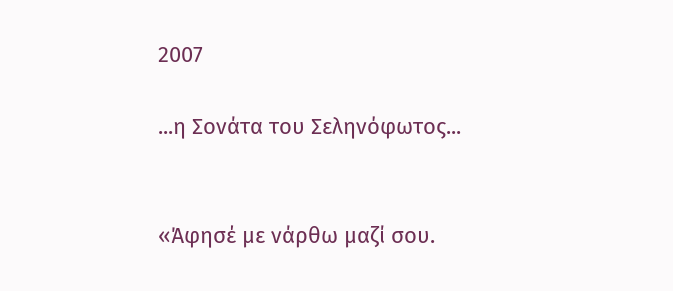2007

...η Σονάτα του Σεληνόφωτος...


«Άφησέ με νάρθω μαζί σου.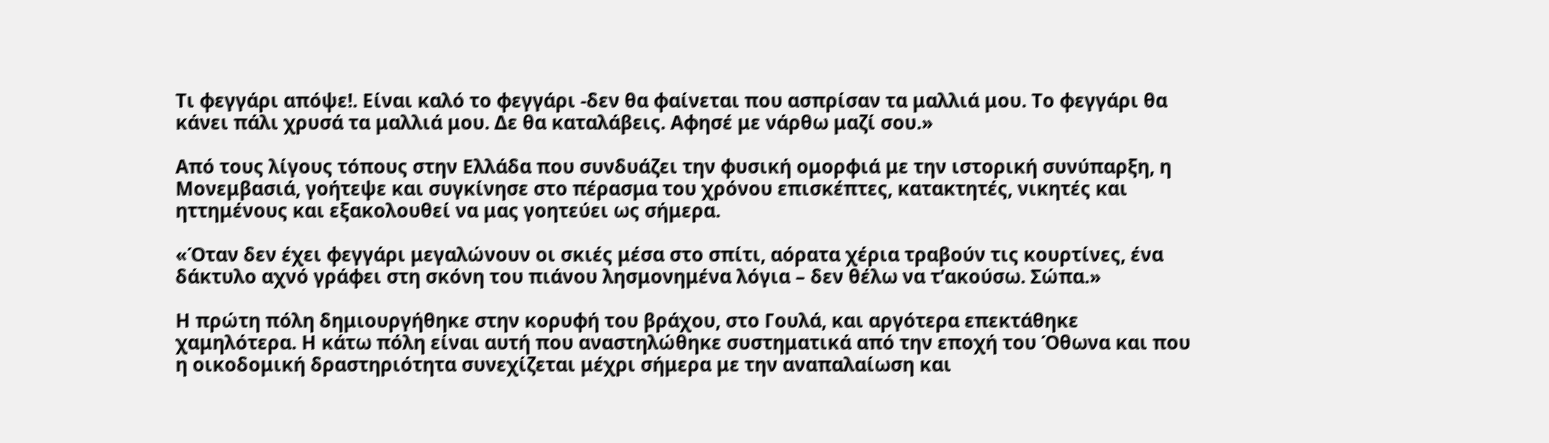Τι φεγγάρι απόψε!. Είναι καλό το φεγγάρι -δεν θα φαίνεται που ασπρίσαν τα μαλλιά μου. Το φεγγάρι θα κάνει πάλι χρυσά τα μαλλιά μου. Δε θα καταλάβεις. Αφησέ με νάρθω μαζί σου.»

Από τους λίγους τόπους στην Ελλάδα που συνδυάζει την φυσική ομορφιά με την ιστορική συνύπαρξη, η Μονεμβασιά, γοήτεψε και συγκίνησε στο πέρασμα του χρόνου επισκέπτες, κατακτητές, νικητές και ηττημένους και εξακολουθεί να μας γοητεύει ως σήμερα.

«Όταν δεν έχει φεγγάρι μεγαλώνουν οι σκιές μέσα στο σπίτι, αόρατα χέρια τραβούν τις κουρτίνες, ένα δάκτυλο αχνό γράφει στη σκόνη του πιάνου λησμονημένα λόγια – δεν θέλω να τ’ακούσω. Σώπα.»

Η πρώτη πόλη δημιουργήθηκε στην κορυφή του βράχου, στο Γουλά, και αργότερα επεκτάθηκε χαμηλότερα. Η κάτω πόλη είναι αυτή που αναστηλώθηκε συστηματικά από την εποχή του Όθωνα και που η οικοδομική δραστηριότητα συνεχίζεται μέχρι σήμερα με την αναπαλαίωση και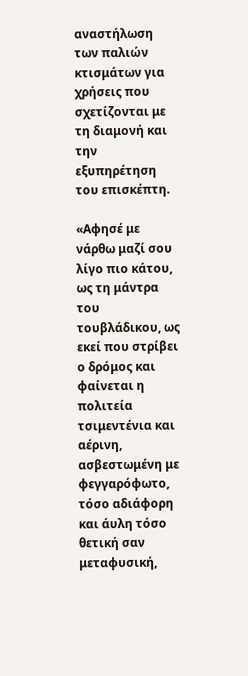αναστήλωση των παλιών κτισμάτων για χρήσεις που σχετίζονται με τη διαμονή και την εξυπηρέτηση του επισκέπτη.

«Αφησέ με νάρθω μαζί σου λίγο πιο κάτου, ως τη μάντρα του τουβλάδικου, ως εκεί που στρίβει ο δρόμος και φαίνεται η πολιτεία τσιμεντένια και αέρινη, ασβεστωμένη με φεγγαρόφωτο, τόσο αδιάφορη και άυλη τόσο θετική σαν μεταφυσική,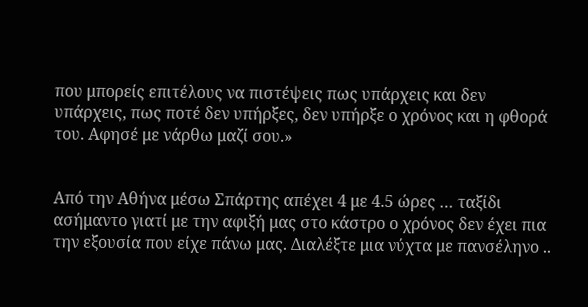που μπορείς επιτέλους να πιστέψεις πως υπάρχεις και δεν υπάρχεις, πως ποτέ δεν υπήρξες, δεν υπήρξε ο χρόνος και η φθορά του. Αφησέ με νάρθω μαζί σου.»


Από την Αθήνα μέσω Σπάρτης απέχει 4 με 4.5 ώρες … ταξίδι ασήμαντο γιατί με την αφιξή μας στο κάστρο ο χρόνος δεν έχει πια την εξουσία που είχε πάνω μας. Διαλέξτε μια νύχτα με πανσέληνο ..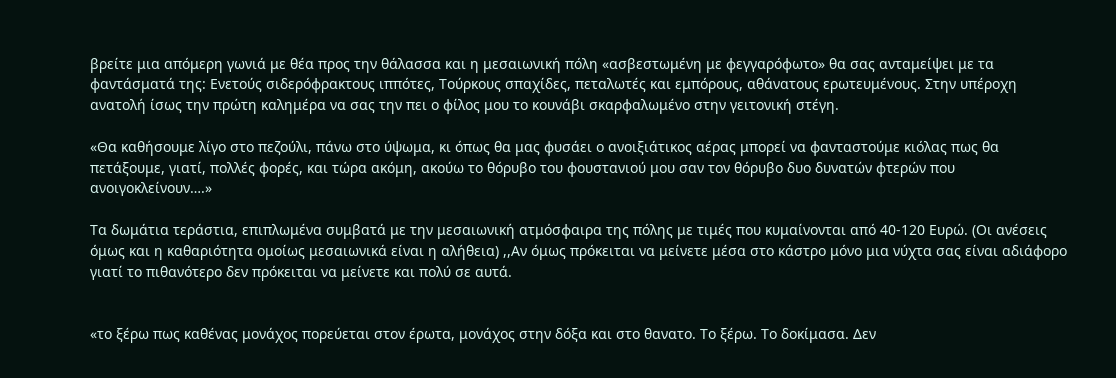βρείτε μια απόμερη γωνιά με θέα προς την θάλασσα και η μεσαιωνική πόλη «ασβεστωμένη με φεγγαρόφωτο» θα σας ανταμείψει με τα φαντάσματά της: Ενετούς σιδερόφρακτους ιππότες, Τούρκους σπαχίδες, πεταλωτές και εμπόρους, αθάνατους ερωτευμένους. Στην υπέροχη ανατολή ίσως την πρώτη καλημέρα να σας την πει ο φίλος μου το κουνάβι σκαρφαλωμένο στην γειτονική στέγη.

«Θα καθήσουμε λίγο στο πεζούλι, πάνω στο ύψωμα, κι όπως θα μας φυσάει ο ανοιξιάτικος αέρας μπορεί να φανταστούμε κιόλας πως θα πετάξουμε, γιατί, πολλές φορές, και τώρα ακόμη, ακούω το θόρυβο του φουστανιού μου σαν τον θόρυβο δυο δυνατών φτερών που ανοιγοκλείνουν….»

Τα δωμάτια τεράστια, επιπλωμένα συμβατά με την μεσαιωνική ατμόσφαιρα της πόλης με τιμές που κυμαίνονται από 40-120 Ευρώ. (Οι ανέσεις όμως και η καθαριότητα ομοίως μεσαιωνικά είναι η αλήθεια) ,,Αν όμως πρόκειται να μείνετε μέσα στο κάστρο μόνο μια νύχτα σας είναι αδιάφορο γιατί το πιθανότερο δεν πρόκειται να μείνετε και πολύ σε αυτά.


«το ξέρω πως καθένας μονάχος πορεύεται στον έρωτα, μονάχος στην δόξα και στο θανατο. Το ξέρω. Το δοκίμασα. Δεν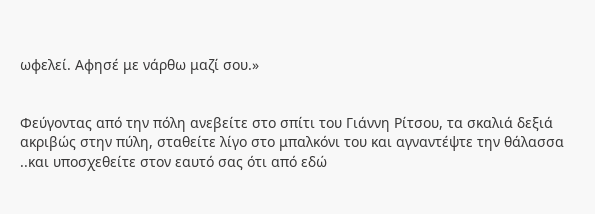ωφελεί. Αφησέ με νάρθω μαζί σου.»


Φεύγοντας από την πόλη ανεβείτε στο σπίτι του Γιάννη Ρίτσου, τα σκαλιά δεξιά ακριβώς στην πύλη, σταθείτε λίγο στο μπαλκόνι του και αγναντέψτε την θάλασσα ..και υποσχεθείτε στον εαυτό σας ότι από εδώ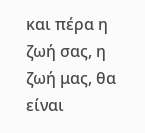και πέρα η ζωή σας, η ζωή μας, θα είναι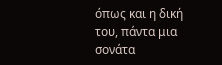όπως και η δική του, πάντα μια σονάτα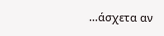…άσχετα αν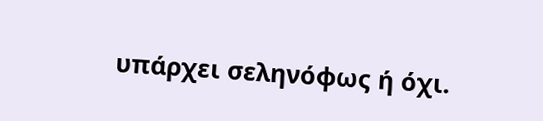υπάρχει σεληνόφως ή όχι.